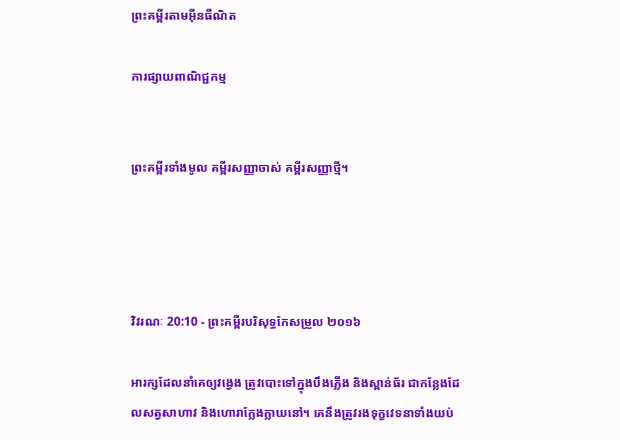ព្រះគម្ពីរតាមអ៊ីនធឺណិត

ការផ្សាយពាណិជ្ជកម្ម


ព្រះគម្ពីរទាំងមូល គម្ពីរសញ្ញាចាស់ គម្ពីរសញ្ញាថ្មី។




វិវរណៈ 20:10 - ព្រះគម្ពីរបរិសុទ្ធកែសម្រួល ២០១៦

អារក្សដែលនាំគេឲ្យវង្វេង ត្រូវបោះទៅក្នុងបឹងភ្លើង និងស្ពាន់‌ធ័រ ជាកន្លែងដែលសត្វសាហាវ និងហោរាក្លែង‌ក្លាយនៅ។ គេនឹងត្រូវរងទុក្ខវេទនាទាំងយប់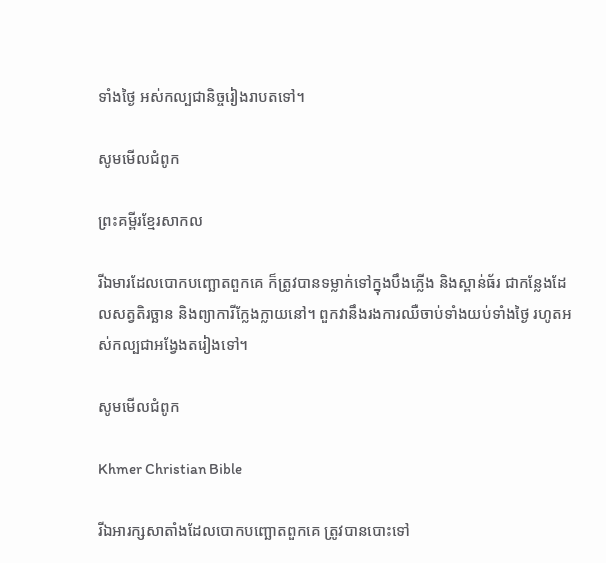ទាំងថ្ងៃ អស់កល្បជា‌និច្ចរៀងរាបតទៅ។

សូមមើលជំពូក

ព្រះគម្ពីរខ្មែរសាកល

រីឯមារដែលបោកបញ្ឆោតពួកគេ ក៏ត្រូវបានទម្លាក់ទៅក្នុងបឹងភ្លើង និងស្ពាន់ធ័រ ជាកន្លែងដែលសត្វតិរច្ឆាន និងព្យាការីក្លែងក្លាយនៅ។ ពួកវានឹងរងការឈឺចាប់ទាំងយប់ទាំងថ្ងៃ រហូតអស់កល្បជាអង្វែងតរៀងទៅ។

សូមមើលជំពូក

Khmer Christian Bible

រីឯអារក្សសាតាំងដែលបោកបញ្ឆោតពួកគេ ត្រូវបានបោះទៅ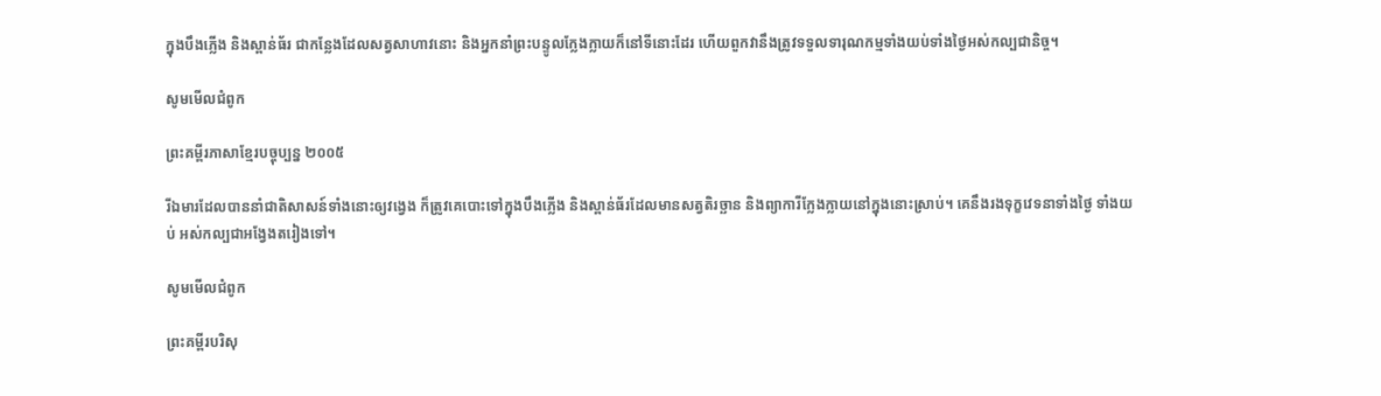ក្នុងបឹងភ្លើង និងស្ពាន់ធ័រ ជាកន្លែងដែលសត្វសាហាវនោះ និងអ្នកនាំព្រះបន្ទូលក្លែងក្លាយក៏នៅទីនោះដែរ ហើយពួកវានឹងត្រូវទទួលទារុណកម្មទាំងយប់ទាំងថ្ងៃអស់កល្បជានិច្ច។

សូមមើលជំពូក

ព្រះគម្ពីរភាសាខ្មែរបច្ចុប្បន្ន ២០០៥

រីឯមារដែលបាននាំជាតិសាសន៍ទាំងនោះឲ្យវង្វេង ក៏ត្រូវគេបោះទៅក្នុងបឹងភ្លើង និងស្ពាន់ធ័រដែលមានសត្វតិរច្ឆាន និងព្យាការីក្លែង‌ក្លាយនៅក្នុងនោះស្រាប់។ គេនឹងរង‌ទុក្ខវេទនាទាំងថ្ងៃ ទាំងយប់ អស់‌កល្បជាអង្វែងតរៀងទៅ។

សូមមើលជំពូក

ព្រះគម្ពីរបរិសុ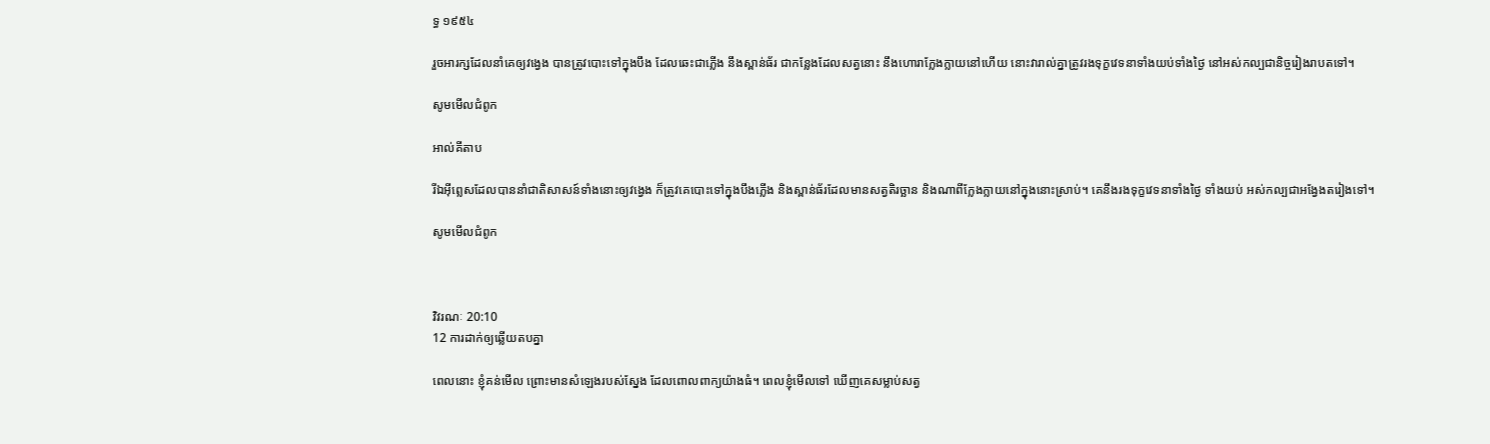ទ្ធ ១៩៥៤

រួចអារក្សដែលនាំគេឲ្យវង្វេង បានត្រូវបោះទៅក្នុងបឹង ដែលឆេះជាភ្លើង នឹងស្ពាន់‌ធ័រ ជាកន្លែងដែលសត្វនោះ នឹងហោរាក្លែង‌ក្លាយនៅហើយ នោះវារាល់គ្នាត្រូវរងទុក្ខវេទនាទាំងយប់ទាំងថ្ងៃ នៅអស់‌កល្បជានិច្ចរៀងរាបតទៅ។

សូមមើលជំពូក

អាល់គីតាប

រីឯអ៊ីព្លេសដែលបាននាំជាតិសាសន៍ទាំងនោះឲ្យវង្វេង ក៏ត្រូវគេបោះទៅក្នុងបឹងភ្លើង និងស្ពាន់ធ័រដែលមានសត្វតិរច្ឆាន និងណាពីក្លែង‌ក្លាយនៅក្នុងនោះស្រាប់។ គេនឹងរង‌ទុក្ខវេទនាទាំងថ្ងៃ ទាំងយប់ អស់‌កល្បជាអង្វែងតរៀងទៅ។

សូមមើលជំពូក



វិវរណៈ 20:10
12 ការដាក់ឲ្យឆ្លើយតបគ្នា

ពេលនោះ ខ្ញុំគន់មើល ព្រោះមានសំឡេងរបស់ស្នែង ដែលពោលពាក្យយ៉ាងធំ។ ពេលខ្ញុំមើលទៅ ឃើញគេសម្លាប់សត្វ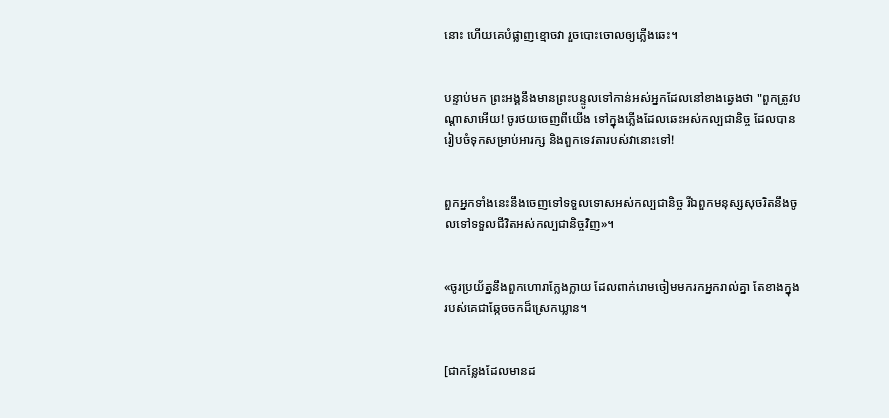នោះ ហើយគេបំផ្លាញខ្មោចវា រួចបោះចោលឲ្យភ្លើងឆេះ។


បន្ទាប់មក ព្រះ‌អង្គនឹងមានព្រះ‌បន្ទូលទៅកាន់អស់អ្នកដែលនៅខាងឆ្វេងថា "ពួកត្រូវបណ្តាសាអើយ! ចូរថយចេញពីយើង ទៅក្នុងភ្លើងដែលឆេះអស់‌កល្បជានិច្ច ដែលបានរៀបចំទុកសម្រាប់អារក្ស និងពួកទេវតារបស់វានោះទៅ!


ពួកអ្នកទាំងនេះនឹងចេញទៅទទួលទោសអស់‌កល្បជានិច្ច រីឯពួកមនុស្សសុចរិតនឹងចូលទៅទទួលជីវិតអស់‌កល្បជានិច្ចវិញ»។


«ចូរប្រយ័ត្ននឹងពួកហោរាក្លែង‌ក្លាយ ដែលពាក់រោមចៀមមករកអ្នករាល់គ្នា តែខាងក្នុងរបស់គេជាឆ្កែចចកដ៏ស្រេកឃ្លាន។


[ជាកន្លែងដែលមានដ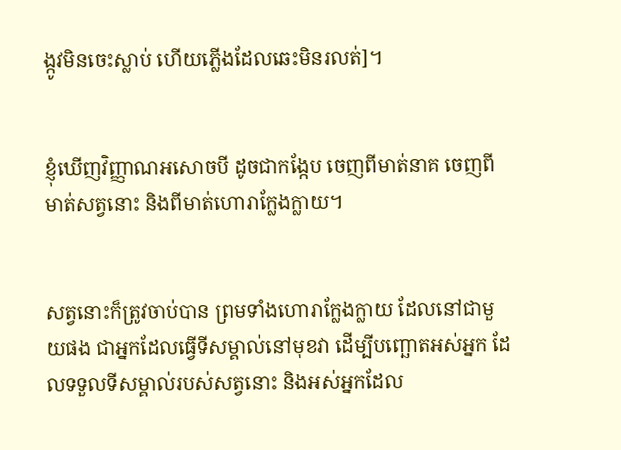ង្កូវមិនចេះស្លាប់ ហើយភ្លើងដែលឆេះមិនរលត់]។


ខ្ញុំឃើញវិញ្ញាណអសោចបី ដូចជាកង្កែប ចេញពីមាត់នាគ ចេញពីមាត់សត្វនោះ និងពីមាត់ហោរាក្លែងក្លាយ។


សត្វនោះក៏ត្រូវចាប់បាន ព្រមទាំងហោរាក្លែងក្លាយ ដែលនៅជាមួយផង ជាអ្នកដែលធ្វើទីសម្គាល់នៅមុខវា ដើម្បីបញ្ឆោតអស់អ្នក ដែលទទួលទីសម្គាល់របស់សត្វនោះ និងអស់អ្នកដែល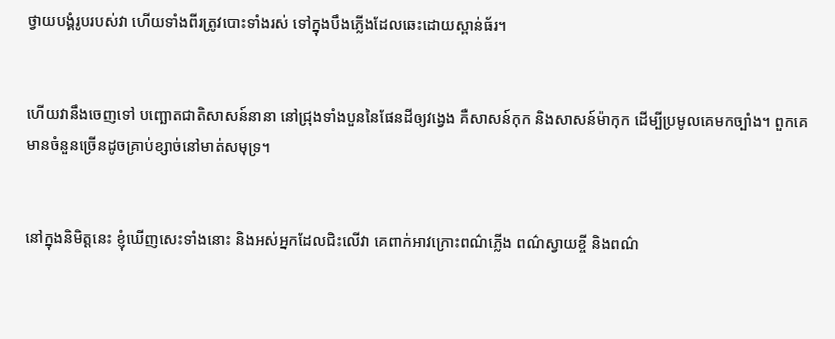ថ្វាយបង្គំរូបរបស់វា ហើយទាំងពីរត្រូវបោះទាំងរស់ ទៅក្នុងបឹងភ្លើងដែលឆេះដោយស្ពាន់‌ធ័រ។


ហើយវានឹងចេញទៅ បញ្ឆោតជាតិសាសន៍នានា នៅជ្រុងទាំងបួននៃផែនដីឲ្យវង្វេង គឺសាសន៍កុក និងសាសន៍ម៉ាកុក ដើម្បីប្រមូលគេមកច្បាំង។ ពួកគេមានចំនួនច្រើនដូចគ្រាប់ខ្សាច់នៅមាត់សមុទ្រ។


នៅក្នុងនិមិត្តនេះ ខ្ញុំឃើញសេះទាំងនោះ និងអស់អ្នកដែលជិះលើវា គេពាក់អាវក្រោះពណ៌ភ្លើង ពណ៌ស្វាយខ្ចី និងពណ៌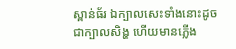ស្ពាន់‌ធ័រ ឯក្បាលសេះទាំងនោះដូចជាក្បាលសិង្ហ ហើយមានភ្លើង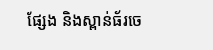ផ្សែង និងស្ពាន់‌ធ័រចេ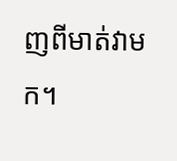ញពីមាត់វាមក។